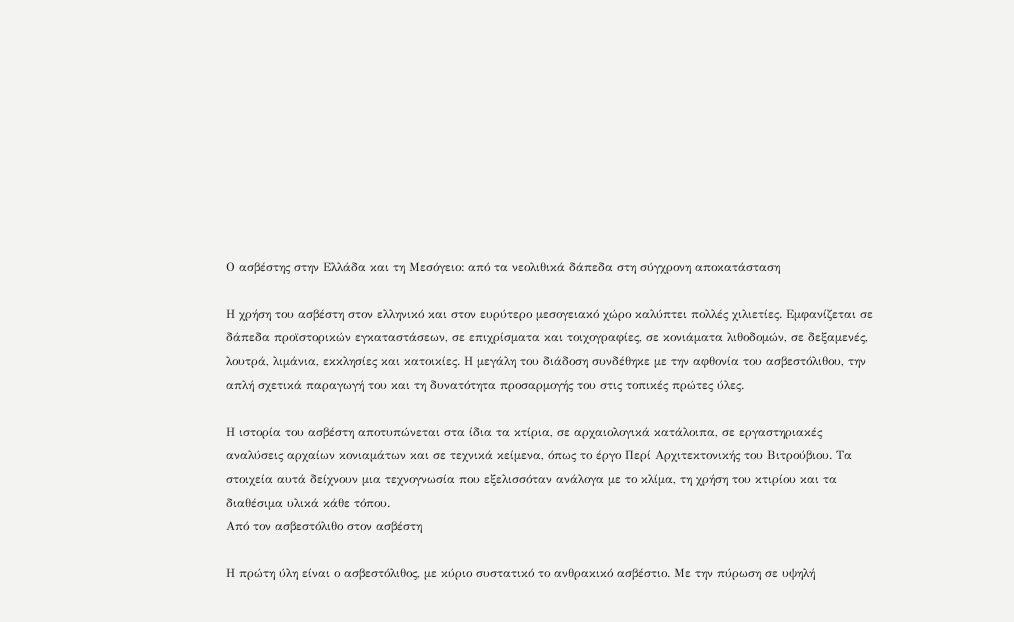Ο ασβέστης στην Ελλάδα και τη Μεσόγειο: από τα νεολιθικά δάπεδα στη σύγχρονη αποκατάσταση

Η χρήση του ασβέστη στον ελληνικό και στον ευρύτερο μεσογειακό χώρο καλύπτει πολλές χιλιετίες. Εμφανίζεται σε δάπεδα προϊστορικών εγκαταστάσεων, σε επιχρίσματα και τοιχογραφίες, σε κονιάματα λιθοδομών, σε δεξαμενές, λουτρά, λιμάνια, εκκλησίες και κατοικίες. Η μεγάλη του διάδοση συνδέθηκε με την αφθονία του ασβεστόλιθου, την απλή σχετικά παραγωγή του και τη δυνατότητα προσαρμογής του στις τοπικές πρώτες ύλες.

Η ιστορία του ασβέστη αποτυπώνεται στα ίδια τα κτίρια, σε αρχαιολογικά κατάλοιπα, σε εργαστηριακές αναλύσεις αρχαίων κονιαμάτων και σε τεχνικά κείμενα, όπως το έργο Περί Αρχιτεκτονικής του Βιτρούβιου. Τα στοιχεία αυτά δείχνουν μια τεχνογνωσία που εξελισσόταν ανάλογα με το κλίμα, τη χρήση του κτιρίου και τα διαθέσιμα υλικά κάθε τόπου.
Από τον ασβεστόλιθο στον ασβέστη

Η πρώτη ύλη είναι ο ασβεστόλιθος, με κύριο συστατικό το ανθρακικό ασβέστιο. Με την πύρωση σε υψηλή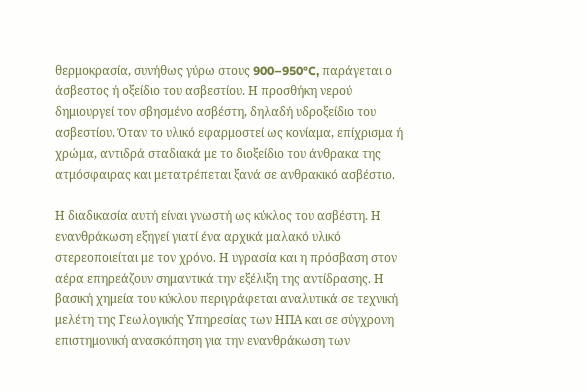θερμοκρασία, συνήθως γύρω στους 900–950°C, παράγεται ο άσβεστος ή οξείδιο του ασβεστίου. Η προσθήκη νερού δημιουργεί τον σβησμένο ασβέστη, δηλαδή υδροξείδιο του ασβεστίου. Όταν το υλικό εφαρμοστεί ως κονίαμα, επίχρισμα ή χρώμα, αντιδρά σταδιακά με το διοξείδιο του άνθρακα της ατμόσφαιρας και μετατρέπεται ξανά σε ανθρακικό ασβέστιο.

Η διαδικασία αυτή είναι γνωστή ως κύκλος του ασβέστη. Η ενανθράκωση εξηγεί γιατί ένα αρχικά μαλακό υλικό στερεοποιείται με τον χρόνο. Η υγρασία και η πρόσβαση στον αέρα επηρεάζουν σημαντικά την εξέλιξη της αντίδρασης. Η βασική χημεία του κύκλου περιγράφεται αναλυτικά σε τεχνική μελέτη της Γεωλογικής Υπηρεσίας των ΗΠΑ και σε σύγχρονη επιστημονική ανασκόπηση για την ενανθράκωση των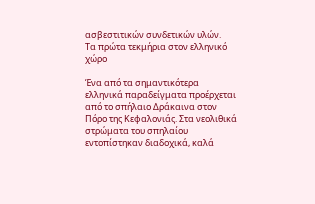ασβεστιτικών συνδετικών υλών.
Τα πρώτα τεκμήρια στον ελληνικό χώρο

Ένα από τα σημαντικότερα ελληνικά παραδείγματα προέρχεται από το σπήλαιο Δράκαινα στον Πόρο της Κεφαλονιάς. Στα νεολιθικά στρώματα του σπηλαίου εντοπίστηκαν διαδοχικά, καλά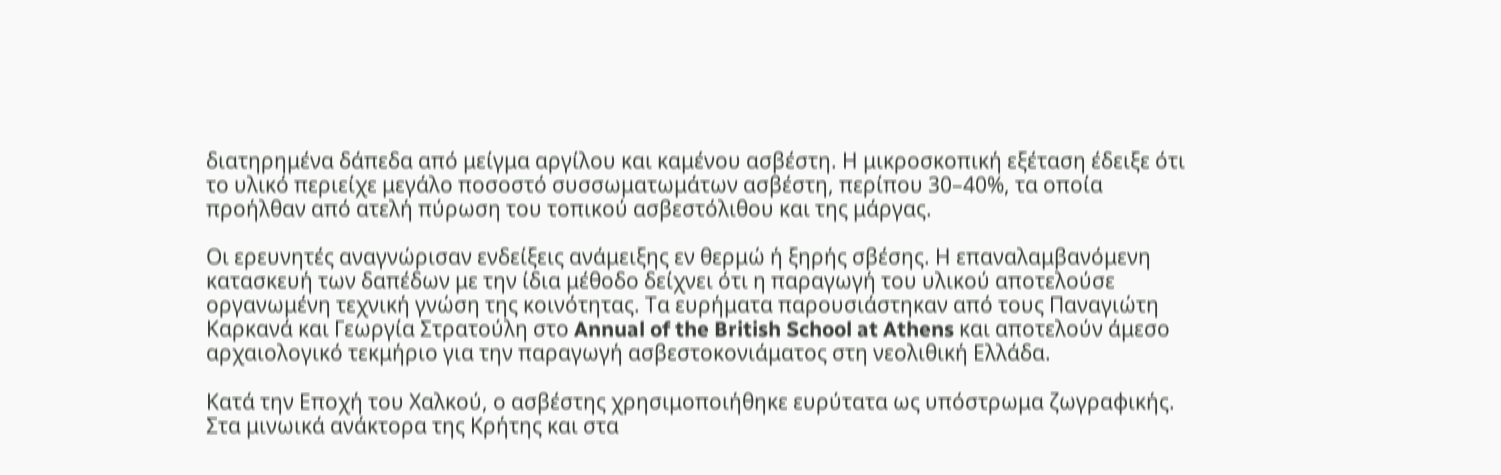διατηρημένα δάπεδα από μείγμα αργίλου και καμένου ασβέστη. Η μικροσκοπική εξέταση έδειξε ότι το υλικό περιείχε μεγάλο ποσοστό συσσωματωμάτων ασβέστη, περίπου 30–40%, τα οποία προήλθαν από ατελή πύρωση του τοπικού ασβεστόλιθου και της μάργας.

Οι ερευνητές αναγνώρισαν ενδείξεις ανάμειξης εν θερμώ ή ξηρής σβέσης. Η επαναλαμβανόμενη κατασκευή των δαπέδων με την ίδια μέθοδο δείχνει ότι η παραγωγή του υλικού αποτελούσε οργανωμένη τεχνική γνώση της κοινότητας. Τα ευρήματα παρουσιάστηκαν από τους Παναγιώτη Καρκανά και Γεωργία Στρατούλη στο Annual of the British School at Athens και αποτελούν άμεσο αρχαιολογικό τεκμήριο για την παραγωγή ασβεστοκονιάματος στη νεολιθική Ελλάδα.

Κατά την Εποχή του Χαλκού, ο ασβέστης χρησιμοποιήθηκε ευρύτατα ως υπόστρωμα ζωγραφικής. Στα μινωικά ανάκτορα της Κρήτης και στα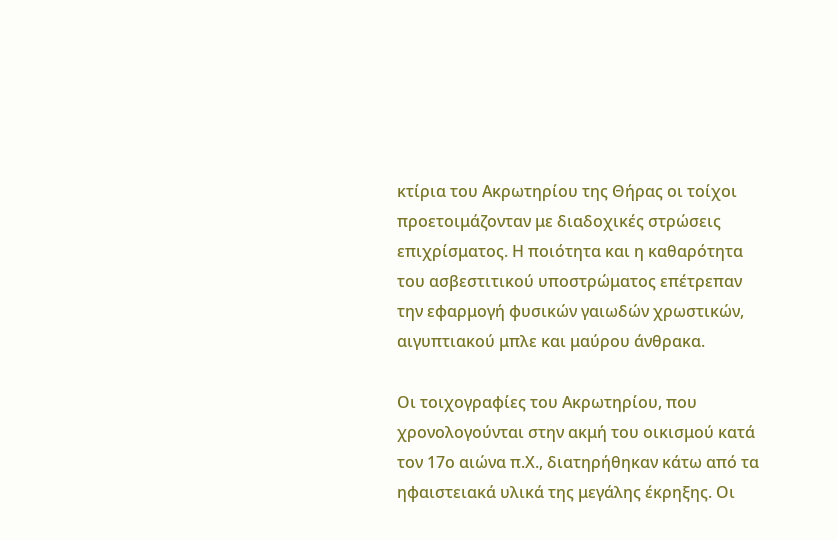κτίρια του Ακρωτηρίου της Θήρας οι τοίχοι προετοιμάζονταν με διαδοχικές στρώσεις επιχρίσματος. Η ποιότητα και η καθαρότητα του ασβεστιτικού υποστρώματος επέτρεπαν την εφαρμογή φυσικών γαιωδών χρωστικών, αιγυπτιακού μπλε και μαύρου άνθρακα.

Οι τοιχογραφίες του Ακρωτηρίου, που χρονολογούνται στην ακμή του οικισμού κατά τον 17ο αιώνα π.Χ., διατηρήθηκαν κάτω από τα ηφαιστειακά υλικά της μεγάλης έκρηξης. Οι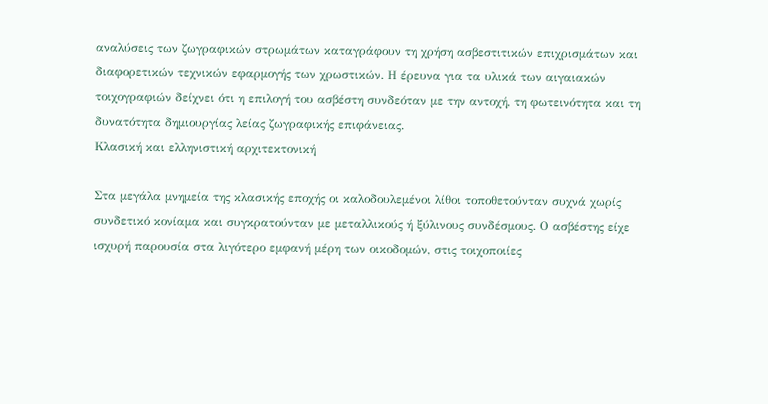αναλύσεις των ζωγραφικών στρωμάτων καταγράφουν τη χρήση ασβεστιτικών επιχρισμάτων και διαφορετικών τεχνικών εφαρμογής των χρωστικών. Η έρευνα για τα υλικά των αιγαιακών τοιχογραφιών δείχνει ότι η επιλογή του ασβέστη συνδεόταν με την αντοχή, τη φωτεινότητα και τη δυνατότητα δημιουργίας λείας ζωγραφικής επιφάνειας.
Κλασική και ελληνιστική αρχιτεκτονική

Στα μεγάλα μνημεία της κλασικής εποχής οι καλοδουλεμένοι λίθοι τοποθετούνταν συχνά χωρίς συνδετικό κονίαμα και συγκρατούνταν με μεταλλικούς ή ξύλινους συνδέσμους. Ο ασβέστης είχε ισχυρή παρουσία στα λιγότερο εμφανή μέρη των οικοδομών, στις τοιχοποιίες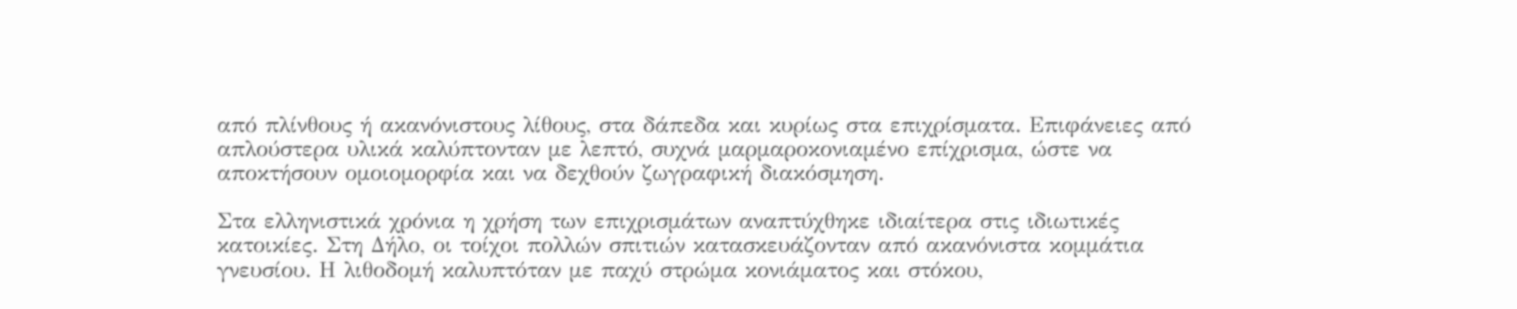από πλίνθους ή ακανόνιστους λίθους, στα δάπεδα και κυρίως στα επιχρίσματα. Επιφάνειες από απλούστερα υλικά καλύπτονταν με λεπτό, συχνά μαρμαροκονιαμένο επίχρισμα, ώστε να αποκτήσουν ομοιομορφία και να δεχθούν ζωγραφική διακόσμηση.

Στα ελληνιστικά χρόνια η χρήση των επιχρισμάτων αναπτύχθηκε ιδιαίτερα στις ιδιωτικές κατοικίες. Στη Δήλο, οι τοίχοι πολλών σπιτιών κατασκευάζονταν από ακανόνιστα κομμάτια γνευσίου. Η λιθοδομή καλυπτόταν με παχύ στρώμα κονιάματος και στόκου,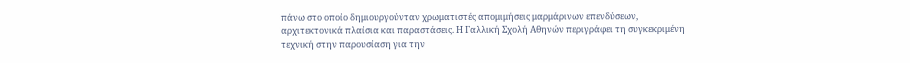πάνω στο οποίο δημιουργούνταν χρωματιστές απομιμήσεις μαρμάρινων επενδύσεων, αρχιτεκτονικά πλαίσια και παραστάσεις. Η Γαλλική Σχολή Αθηνών περιγράφει τη συγκεκριμένη τεχνική στην παρουσίαση για την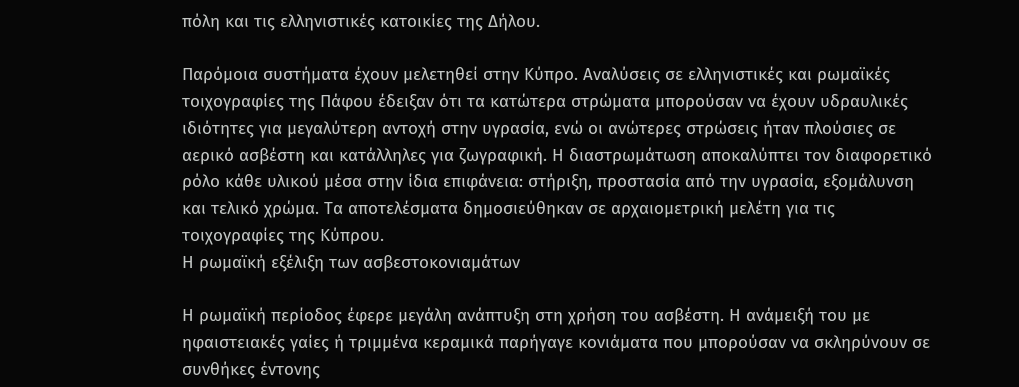πόλη και τις ελληνιστικές κατοικίες της Δήλου.

Παρόμοια συστήματα έχουν μελετηθεί στην Κύπρο. Αναλύσεις σε ελληνιστικές και ρωμαϊκές τοιχογραφίες της Πάφου έδειξαν ότι τα κατώτερα στρώματα μπορούσαν να έχουν υδραυλικές ιδιότητες για μεγαλύτερη αντοχή στην υγρασία, ενώ οι ανώτερες στρώσεις ήταν πλούσιες σε αερικό ασβέστη και κατάλληλες για ζωγραφική. Η διαστρωμάτωση αποκαλύπτει τον διαφορετικό ρόλο κάθε υλικού μέσα στην ίδια επιφάνεια: στήριξη, προστασία από την υγρασία, εξομάλυνση και τελικό χρώμα. Τα αποτελέσματα δημοσιεύθηκαν σε αρχαιομετρική μελέτη για τις τοιχογραφίες της Κύπρου.
Η ρωμαϊκή εξέλιξη των ασβεστοκονιαμάτων

Η ρωμαϊκή περίοδος έφερε μεγάλη ανάπτυξη στη χρήση του ασβέστη. Η ανάμειξή του με ηφαιστειακές γαίες ή τριμμένα κεραμικά παρήγαγε κονιάματα που μπορούσαν να σκληρύνουν σε συνθήκες έντονης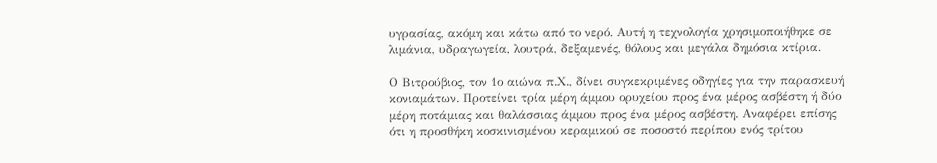υγρασίας, ακόμη και κάτω από το νερό. Αυτή η τεχνολογία χρησιμοποιήθηκε σε λιμάνια, υδραγωγεία, λουτρά, δεξαμενές, θόλους και μεγάλα δημόσια κτίρια.

Ο Βιτρούβιος, τον 1ο αιώνα π.Χ., δίνει συγκεκριμένες οδηγίες για την παρασκευή κονιαμάτων. Προτείνει τρία μέρη άμμου ορυχείου προς ένα μέρος ασβέστη ή δύο μέρη ποτάμιας και θαλάσσιας άμμου προς ένα μέρος ασβέστη. Αναφέρει επίσης ότι η προσθήκη κοσκινισμένου κεραμικού σε ποσοστό περίπου ενός τρίτου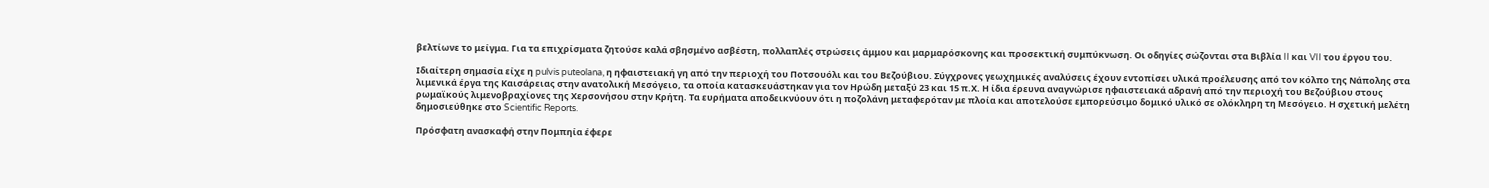βελτίωνε το μείγμα. Για τα επιχρίσματα ζητούσε καλά σβησμένο ασβέστη, πολλαπλές στρώσεις άμμου και μαρμαρόσκονης και προσεκτική συμπύκνωση. Οι οδηγίες σώζονται στα Βιβλία II και VII του έργου του.

Ιδιαίτερη σημασία είχε η pulvis puteolana, η ηφαιστειακή γη από την περιοχή του Ποτσουόλι και του Βεζούβιου. Σύγχρονες γεωχημικές αναλύσεις έχουν εντοπίσει υλικά προέλευσης από τον κόλπο της Νάπολης στα λιμενικά έργα της Καισάρειας στην ανατολική Μεσόγειο, τα οποία κατασκευάστηκαν για τον Ηρώδη μεταξύ 23 και 15 π.Χ. Η ίδια έρευνα αναγνώρισε ηφαιστειακά αδρανή από την περιοχή του Βεζούβιου στους ρωμαϊκούς λιμενοβραχίονες της Χερσονήσου στην Κρήτη. Τα ευρήματα αποδεικνύουν ότι η ποζολάνη μεταφερόταν με πλοία και αποτελούσε εμπορεύσιμο δομικό υλικό σε ολόκληρη τη Μεσόγειο. Η σχετική μελέτη δημοσιεύθηκε στο Scientific Reports.

Πρόσφατη ανασκαφή στην Πομπηία έφερε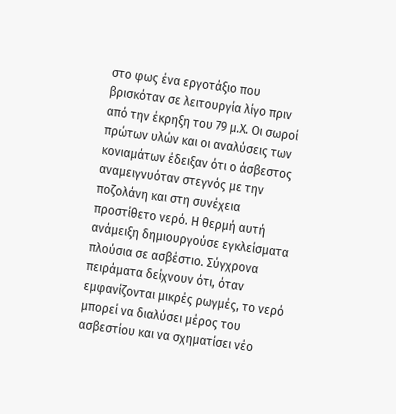στο φως ένα εργοτάξιο που βρισκόταν σε λειτουργία λίγο πριν από την έκρηξη του 79 μ.Χ. Οι σωροί πρώτων υλών και οι αναλύσεις των κονιαμάτων έδειξαν ότι ο άσβεστος αναμειγνυόταν στεγνός με την ποζολάνη και στη συνέχεια προστίθετο νερό. Η θερμή αυτή ανάμειξη δημιουργούσε εγκλείσματα πλούσια σε ασβέστιο. Σύγχρονα πειράματα δείχνουν ότι, όταν εμφανίζονται μικρές ρωγμές, το νερό μπορεί να διαλύσει μέρος του ασβεστίου και να σχηματίσει νέο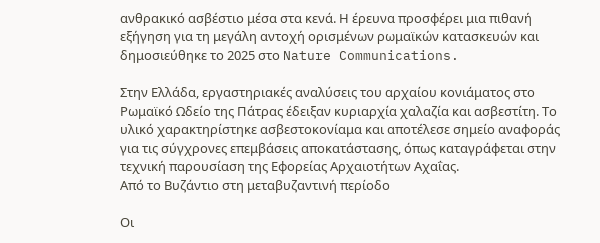ανθρακικό ασβέστιο μέσα στα κενά. Η έρευνα προσφέρει μια πιθανή εξήγηση για τη μεγάλη αντοχή ορισμένων ρωμαϊκών κατασκευών και δημοσιεύθηκε το 2025 στο Nature Communications.

Στην Ελλάδα, εργαστηριακές αναλύσεις του αρχαίου κονιάματος στο Ρωμαϊκό Ωδείο της Πάτρας έδειξαν κυριαρχία χαλαζία και ασβεστίτη. Το υλικό χαρακτηρίστηκε ασβεστοκονίαμα και αποτέλεσε σημείο αναφοράς για τις σύγχρονες επεμβάσεις αποκατάστασης, όπως καταγράφεται στην τεχνική παρουσίαση της Εφορείας Αρχαιοτήτων Αχαΐας.
Από το Βυζάντιο στη μεταβυζαντινή περίοδο

Οι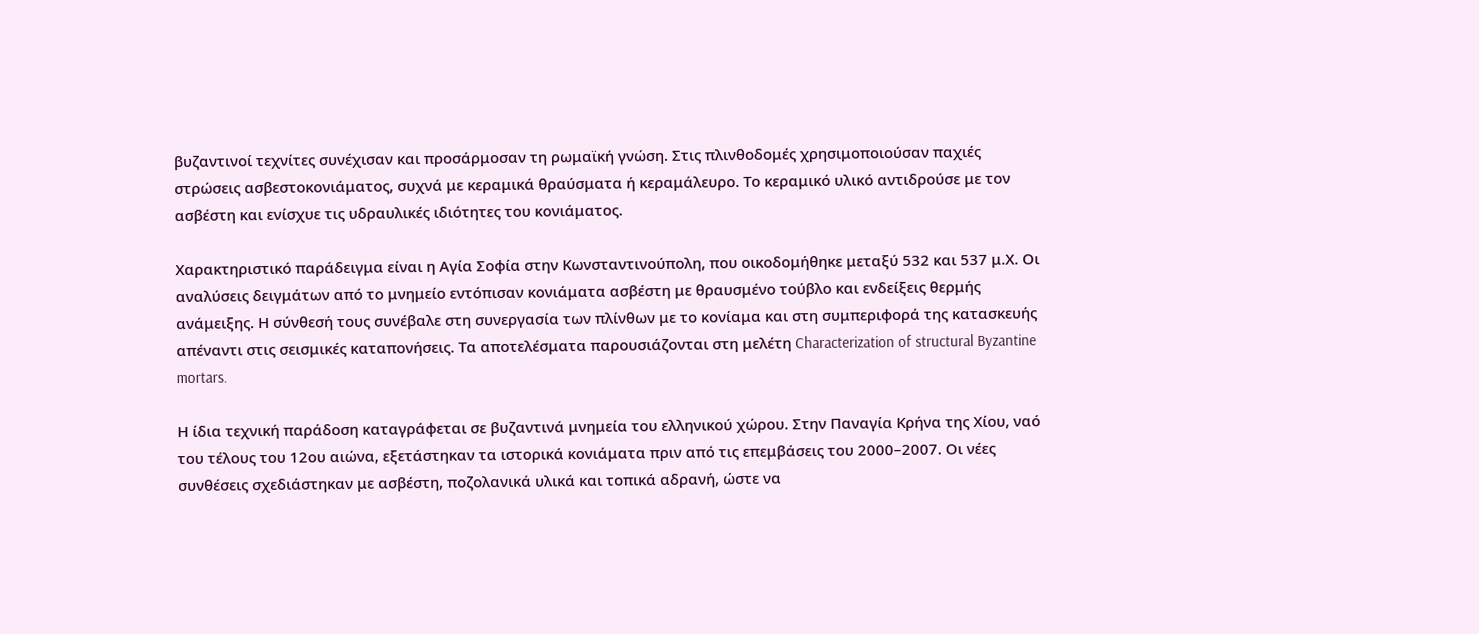βυζαντινοί τεχνίτες συνέχισαν και προσάρμοσαν τη ρωμαϊκή γνώση. Στις πλινθοδομές χρησιμοποιούσαν παχιές στρώσεις ασβεστοκονιάματος, συχνά με κεραμικά θραύσματα ή κεραμάλευρο. Το κεραμικό υλικό αντιδρούσε με τον ασβέστη και ενίσχυε τις υδραυλικές ιδιότητες του κονιάματος.

Χαρακτηριστικό παράδειγμα είναι η Αγία Σοφία στην Κωνσταντινούπολη, που οικοδομήθηκε μεταξύ 532 και 537 μ.Χ. Οι αναλύσεις δειγμάτων από το μνημείο εντόπισαν κονιάματα ασβέστη με θραυσμένο τούβλο και ενδείξεις θερμής ανάμειξης. Η σύνθεσή τους συνέβαλε στη συνεργασία των πλίνθων με το κονίαμα και στη συμπεριφορά της κατασκευής απέναντι στις σεισμικές καταπονήσεις. Τα αποτελέσματα παρουσιάζονται στη μελέτη Characterization of structural Byzantine mortars.

Η ίδια τεχνική παράδοση καταγράφεται σε βυζαντινά μνημεία του ελληνικού χώρου. Στην Παναγία Κρήνα της Χίου, ναό του τέλους του 12ου αιώνα, εξετάστηκαν τα ιστορικά κονιάματα πριν από τις επεμβάσεις του 2000–2007. Οι νέες συνθέσεις σχεδιάστηκαν με ασβέστη, ποζολανικά υλικά και τοπικά αδρανή, ώστε να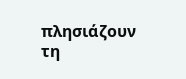πλησιάζουν τη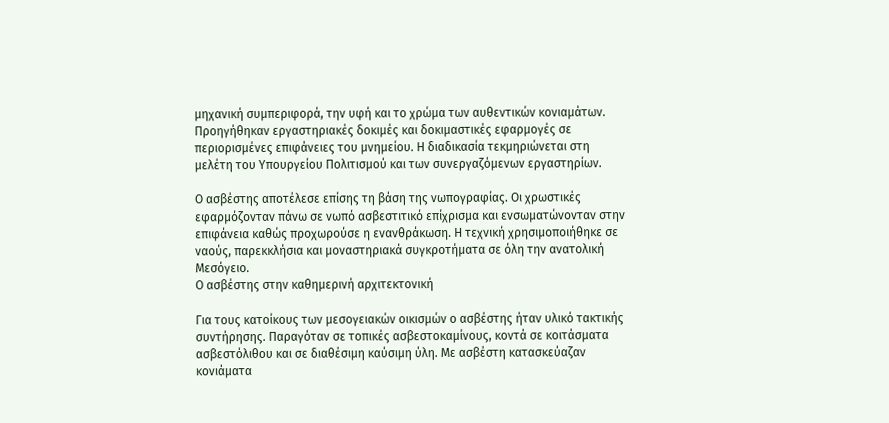μηχανική συμπεριφορά, την υφή και το χρώμα των αυθεντικών κονιαμάτων. Προηγήθηκαν εργαστηριακές δοκιμές και δοκιμαστικές εφαρμογές σε περιορισμένες επιφάνειες του μνημείου. Η διαδικασία τεκμηριώνεται στη μελέτη του Υπουργείου Πολιτισμού και των συνεργαζόμενων εργαστηρίων.

Ο ασβέστης αποτέλεσε επίσης τη βάση της νωπογραφίας. Οι χρωστικές εφαρμόζονταν πάνω σε νωπό ασβεστιτικό επίχρισμα και ενσωματώνονταν στην επιφάνεια καθώς προχωρούσε η ενανθράκωση. Η τεχνική χρησιμοποιήθηκε σε ναούς, παρεκκλήσια και μοναστηριακά συγκροτήματα σε όλη την ανατολική Μεσόγειο.
Ο ασβέστης στην καθημερινή αρχιτεκτονική

Για τους κατοίκους των μεσογειακών οικισμών ο ασβέστης ήταν υλικό τακτικής συντήρησης. Παραγόταν σε τοπικές ασβεστοκαμίνους, κοντά σε κοιτάσματα ασβεστόλιθου και σε διαθέσιμη καύσιμη ύλη. Με ασβέστη κατασκεύαζαν κονιάματα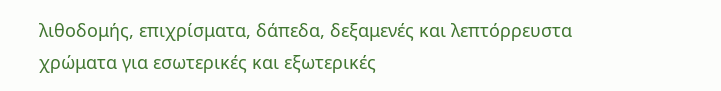λιθοδομής, επιχρίσματα, δάπεδα, δεξαμενές και λεπτόρρευστα χρώματα για εσωτερικές και εξωτερικές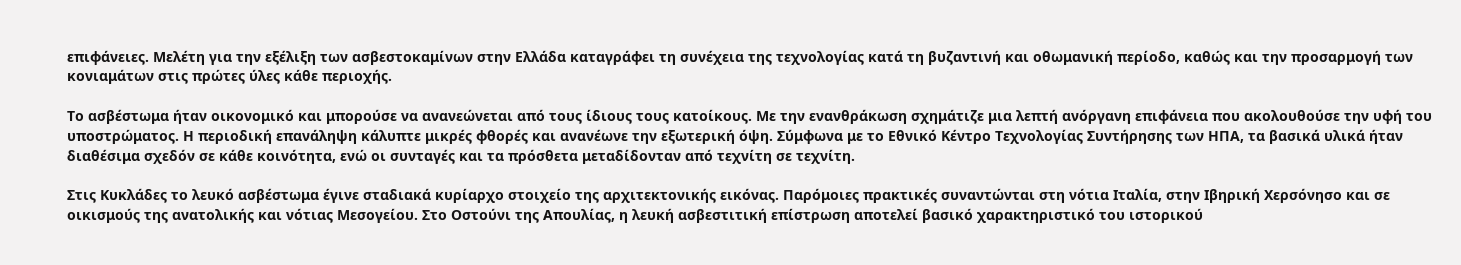επιφάνειες. Μελέτη για την εξέλιξη των ασβεστοκαμίνων στην Ελλάδα καταγράφει τη συνέχεια της τεχνολογίας κατά τη βυζαντινή και οθωμανική περίοδο, καθώς και την προσαρμογή των κονιαμάτων στις πρώτες ύλες κάθε περιοχής.

Το ασβέστωμα ήταν οικονομικό και μπορούσε να ανανεώνεται από τους ίδιους τους κατοίκους. Με την ενανθράκωση σχημάτιζε μια λεπτή ανόργανη επιφάνεια που ακολουθούσε την υφή του υποστρώματος. Η περιοδική επανάληψη κάλυπτε μικρές φθορές και ανανέωνε την εξωτερική όψη. Σύμφωνα με το Εθνικό Κέντρο Τεχνολογίας Συντήρησης των ΗΠΑ, τα βασικά υλικά ήταν διαθέσιμα σχεδόν σε κάθε κοινότητα, ενώ οι συνταγές και τα πρόσθετα μεταδίδονταν από τεχνίτη σε τεχνίτη.

Στις Κυκλάδες το λευκό ασβέστωμα έγινε σταδιακά κυρίαρχο στοιχείο της αρχιτεκτονικής εικόνας. Παρόμοιες πρακτικές συναντώνται στη νότια Ιταλία, στην Ιβηρική Χερσόνησο και σε οικισμούς της ανατολικής και νότιας Μεσογείου. Στο Οστούνι της Απουλίας, η λευκή ασβεστιτική επίστρωση αποτελεί βασικό χαρακτηριστικό του ιστορικού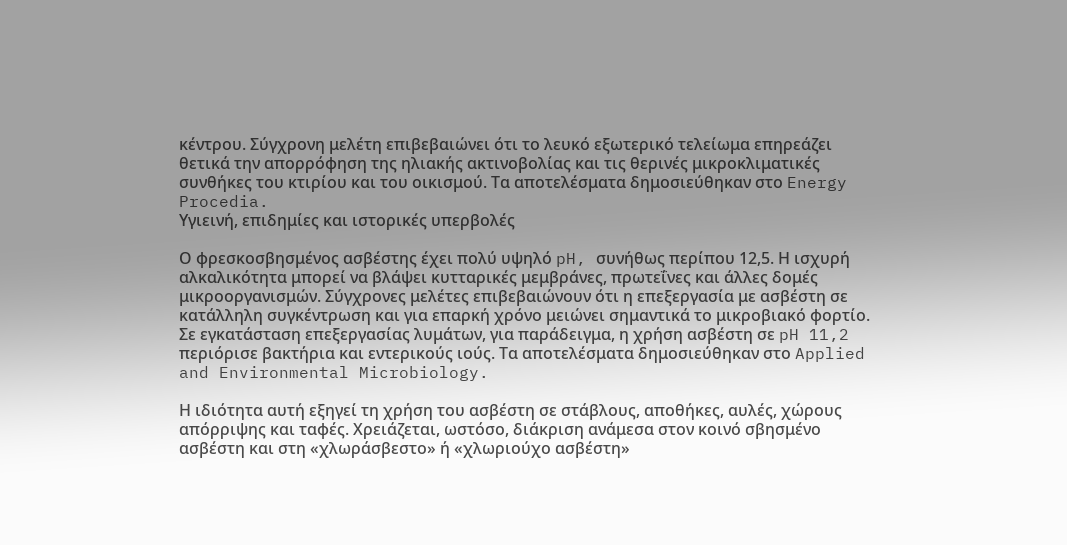κέντρου. Σύγχρονη μελέτη επιβεβαιώνει ότι το λευκό εξωτερικό τελείωμα επηρεάζει θετικά την απορρόφηση της ηλιακής ακτινοβολίας και τις θερινές μικροκλιματικές συνθήκες του κτιρίου και του οικισμού. Τα αποτελέσματα δημοσιεύθηκαν στο Energy Procedia.
Υγιεινή, επιδημίες και ιστορικές υπερβολές

Ο φρεσκοσβησμένος ασβέστης έχει πολύ υψηλό pH, συνήθως περίπου 12,5. Η ισχυρή αλκαλικότητα μπορεί να βλάψει κυτταρικές μεμβράνες, πρωτεΐνες και άλλες δομές μικροοργανισμών. Σύγχρονες μελέτες επιβεβαιώνουν ότι η επεξεργασία με ασβέστη σε κατάλληλη συγκέντρωση και για επαρκή χρόνο μειώνει σημαντικά το μικροβιακό φορτίο. Σε εγκατάσταση επεξεργασίας λυμάτων, για παράδειγμα, η χρήση ασβέστη σε pH 11,2 περιόρισε βακτήρια και εντερικούς ιούς. Τα αποτελέσματα δημοσιεύθηκαν στο Applied and Environmental Microbiology.

Η ιδιότητα αυτή εξηγεί τη χρήση του ασβέστη σε στάβλους, αποθήκες, αυλές, χώρους απόρριψης και ταφές. Χρειάζεται, ωστόσο, διάκριση ανάμεσα στον κοινό σβησμένο ασβέστη και στη «χλωράσβεστο» ή «χλωριούχο ασβέστη»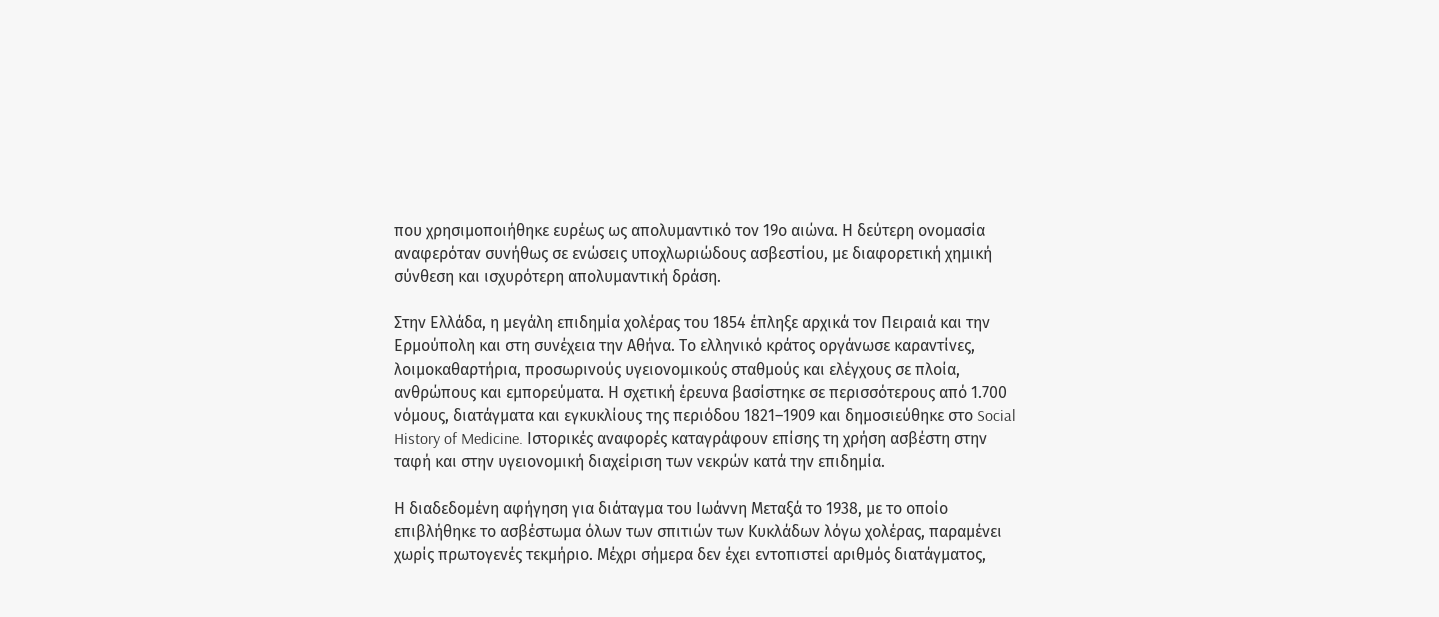που χρησιμοποιήθηκε ευρέως ως απολυμαντικό τον 19ο αιώνα. Η δεύτερη ονομασία αναφερόταν συνήθως σε ενώσεις υποχλωριώδους ασβεστίου, με διαφορετική χημική σύνθεση και ισχυρότερη απολυμαντική δράση.

Στην Ελλάδα, η μεγάλη επιδημία χολέρας του 1854 έπληξε αρχικά τον Πειραιά και την Ερμούπολη και στη συνέχεια την Αθήνα. Το ελληνικό κράτος οργάνωσε καραντίνες, λοιμοκαθαρτήρια, προσωρινούς υγειονομικούς σταθμούς και ελέγχους σε πλοία, ανθρώπους και εμπορεύματα. Η σχετική έρευνα βασίστηκε σε περισσότερους από 1.700 νόμους, διατάγματα και εγκυκλίους της περιόδου 1821–1909 και δημοσιεύθηκε στο Social History of Medicine. Ιστορικές αναφορές καταγράφουν επίσης τη χρήση ασβέστη στην ταφή και στην υγειονομική διαχείριση των νεκρών κατά την επιδημία.

Η διαδεδομένη αφήγηση για διάταγμα του Ιωάννη Μεταξά το 1938, με το οποίο επιβλήθηκε το ασβέστωμα όλων των σπιτιών των Κυκλάδων λόγω χολέρας, παραμένει χωρίς πρωτογενές τεκμήριο. Μέχρι σήμερα δεν έχει εντοπιστεί αριθμός διατάγματος,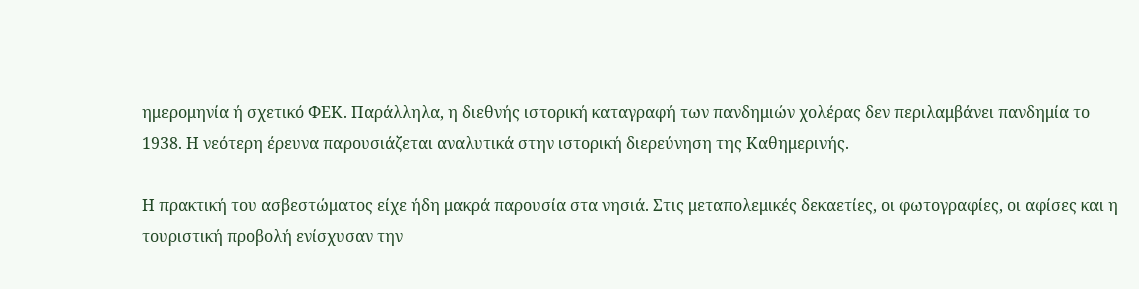ημερομηνία ή σχετικό ΦΕΚ. Παράλληλα, η διεθνής ιστορική καταγραφή των πανδημιών χολέρας δεν περιλαμβάνει πανδημία το 1938. Η νεότερη έρευνα παρουσιάζεται αναλυτικά στην ιστορική διερεύνηση της Καθημερινής.

Η πρακτική του ασβεστώματος είχε ήδη μακρά παρουσία στα νησιά. Στις μεταπολεμικές δεκαετίες, οι φωτογραφίες, οι αφίσες και η τουριστική προβολή ενίσχυσαν την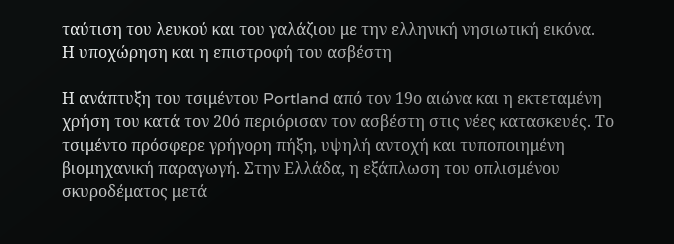ταύτιση του λευκού και του γαλάζιου με την ελληνική νησιωτική εικόνα.
Η υποχώρηση και η επιστροφή του ασβέστη

Η ανάπτυξη του τσιμέντου Portland από τον 19ο αιώνα και η εκτεταμένη χρήση του κατά τον 20ό περιόρισαν τον ασβέστη στις νέες κατασκευές. Το τσιμέντο πρόσφερε γρήγορη πήξη, υψηλή αντοχή και τυποποιημένη βιομηχανική παραγωγή. Στην Ελλάδα, η εξάπλωση του οπλισμένου σκυροδέματος μετά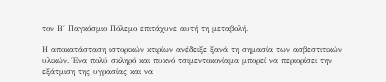τον Β΄ Παγκόσμιο Πόλεμο επιτάχυνε αυτή τη μεταβολή.

Η αποκατάσταση ιστορικών κτιρίων ανέδειξε ξανά τη σημασία των ασβεστιτικών υλικών. Ένα πολύ σκληρό και πυκνό τσιμεντοκονίαμα μπορεί να περιορίσει την εξάτμιση της υγρασίας και να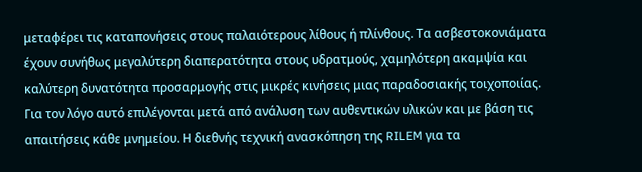μεταφέρει τις καταπονήσεις στους παλαιότερους λίθους ή πλίνθους. Τα ασβεστοκονιάματα έχουν συνήθως μεγαλύτερη διαπερατότητα στους υδρατμούς, χαμηλότερη ακαμψία και καλύτερη δυνατότητα προσαρμογής στις μικρές κινήσεις μιας παραδοσιακής τοιχοποιίας. Για τον λόγο αυτό επιλέγονται μετά από ανάλυση των αυθεντικών υλικών και με βάση τις απαιτήσεις κάθε μνημείου. Η διεθνής τεχνική ανασκόπηση της RILEM για τα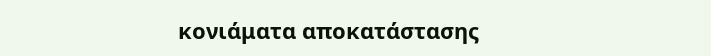κονιάματα αποκατάστασης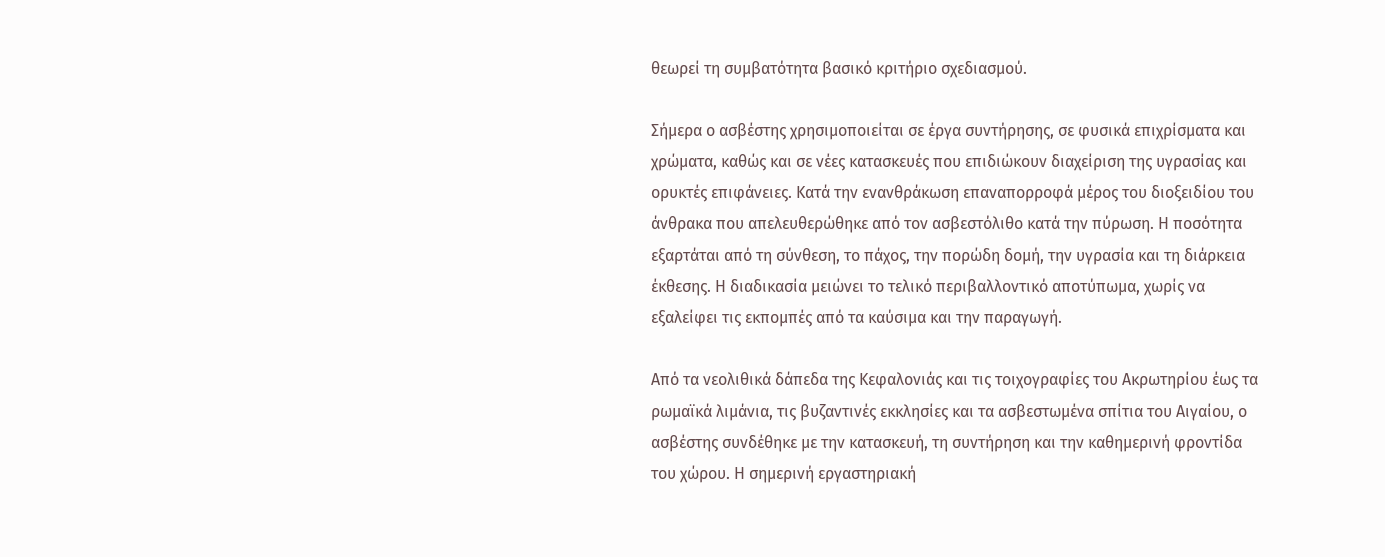θεωρεί τη συμβατότητα βασικό κριτήριο σχεδιασμού.

Σήμερα ο ασβέστης χρησιμοποιείται σε έργα συντήρησης, σε φυσικά επιχρίσματα και χρώματα, καθώς και σε νέες κατασκευές που επιδιώκουν διαχείριση της υγρασίας και ορυκτές επιφάνειες. Κατά την ενανθράκωση επαναπορροφά μέρος του διοξειδίου του άνθρακα που απελευθερώθηκε από τον ασβεστόλιθο κατά την πύρωση. Η ποσότητα εξαρτάται από τη σύνθεση, το πάχος, την πορώδη δομή, την υγρασία και τη διάρκεια έκθεσης. Η διαδικασία μειώνει το τελικό περιβαλλοντικό αποτύπωμα, χωρίς να εξαλείφει τις εκπομπές από τα καύσιμα και την παραγωγή.

Από τα νεολιθικά δάπεδα της Κεφαλονιάς και τις τοιχογραφίες του Ακρωτηρίου έως τα ρωμαϊκά λιμάνια, τις βυζαντινές εκκλησίες και τα ασβεστωμένα σπίτια του Αιγαίου, ο ασβέστης συνδέθηκε με την κατασκευή, τη συντήρηση και την καθημερινή φροντίδα του χώρου. Η σημερινή εργαστηριακή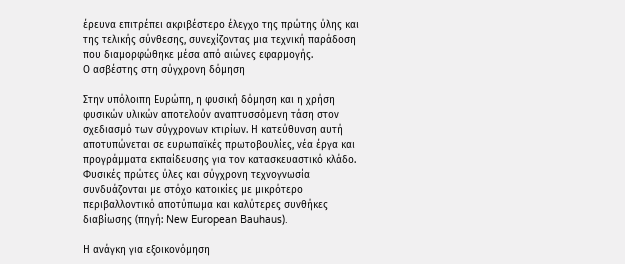έρευνα επιτρέπει ακριβέστερο έλεγχο της πρώτης ύλης και της τελικής σύνθεσης, συνεχίζοντας μια τεχνική παράδοση που διαμορφώθηκε μέσα από αιώνες εφαρμογής.
Ο ασβέστης στη σύγχρονη δόμηση

Στην υπόλοιπη Ευρώπη, η φυσική δόμηση και η χρήση φυσικών υλικών αποτελούν αναπτυσσόμενη τάση στον σχεδιασμό των σύγχρονων κτιρίων. Η κατεύθυνση αυτή αποτυπώνεται σε ευρωπαϊκές πρωτοβουλίες, νέα έργα και προγράμματα εκπαίδευσης για τον κατασκευαστικό κλάδο. Φυσικές πρώτες ύλες και σύγχρονη τεχνογνωσία συνδυάζονται με στόχο κατοικίες με μικρότερο περιβαλλοντικό αποτύπωμα και καλύτερες συνθήκες διαβίωσης (πηγή: New European Bauhaus).

Η ανάγκη για εξοικονόμηση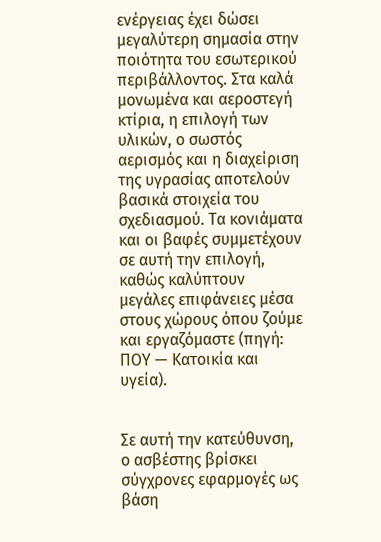ενέργειας έχει δώσει μεγαλύτερη σημασία στην ποιότητα του εσωτερικού περιβάλλοντος. Στα καλά μονωμένα και αεροστεγή κτίρια, η επιλογή των υλικών, ο σωστός αερισμός και η διαχείριση της υγρασίας αποτελούν βασικά στοιχεία του σχεδιασμού. Τα κονιάματα και οι βαφές συμμετέχουν σε αυτή την επιλογή, καθώς καλύπτουν μεγάλες επιφάνειες μέσα στους χώρους όπου ζούμε και εργαζόμαστε (πηγή: ΠΟΥ — Κατοικία και υγεία).


Σε αυτή την κατεύθυνση, ο ασβέστης βρίσκει σύγχρονες εφαρμογές ως βάση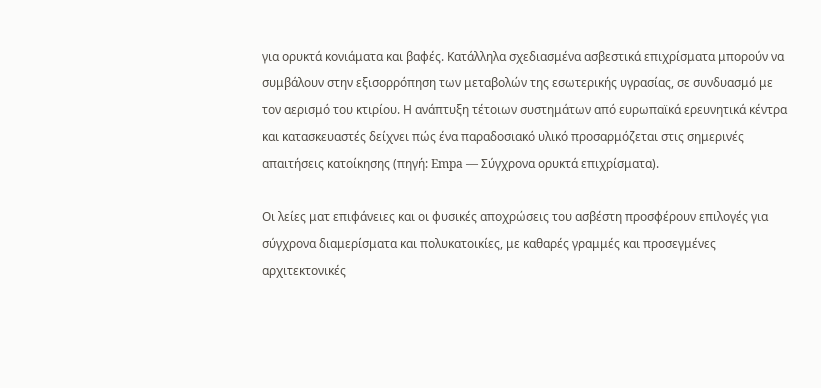για ορυκτά κονιάματα και βαφές. Κατάλληλα σχεδιασμένα ασβεστικά επιχρίσματα μπορούν να συμβάλουν στην εξισορρόπηση των μεταβολών της εσωτερικής υγρασίας, σε συνδυασμό με τον αερισμό του κτιρίου. Η ανάπτυξη τέτοιων συστημάτων από ευρωπαϊκά ερευνητικά κέντρα και κατασκευαστές δείχνει πώς ένα παραδοσιακό υλικό προσαρμόζεται στις σημερινές απαιτήσεις κατοίκησης (πηγή: Empa — Σύγχρονα ορυκτά επιχρίσματα).

Οι λείες ματ επιφάνειες και οι φυσικές αποχρώσεις του ασβέστη προσφέρουν επιλογές για σύγχρονα διαμερίσματα και πολυκατοικίες, με καθαρές γραμμές και προσεγμένες αρχιτεκτονικές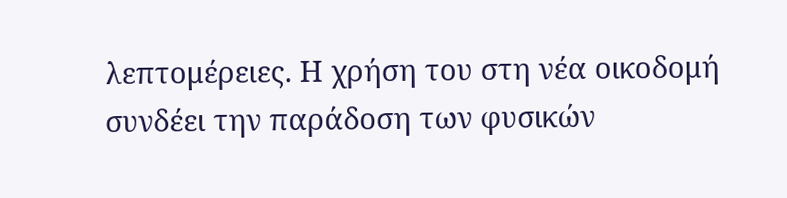λεπτομέρειες. Η χρήση του στη νέα οικοδομή συνδέει την παράδοση των φυσικών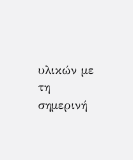υλικών με τη σημερινή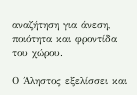αναζήτηση για άνεση, ποιότητα και φροντίδα του χώρου.

Ο Άληστος εξελίσσει και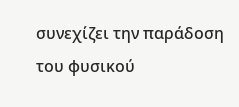συνεχίζει την παράδοση του φυσικού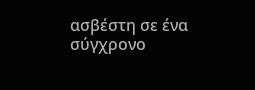ασβέστη σε ένα σύγχρονο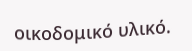οικοδομικό υλικό.